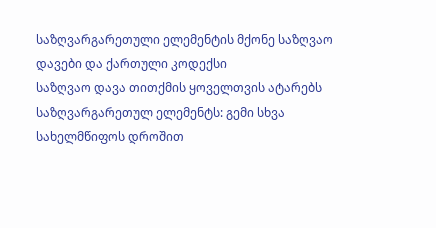საზღვარგარეთული ელემენტის მქონე საზღვაო დავები და ქართული კოდექსი
საზღვაო დავა თითქმის ყოველთვის ატარებს საზღვარგარეთულ ელემენტს: გემი სხვა სახელმწიფოს დროშით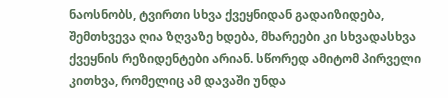ნაოსნობს, ტვირთი სხვა ქვეყნიდან გადაიზიდება, შემთხვევა ღია ზღვაზე ხდება, მხარეები კი სხვადასხვა ქვეყნის რეზიდენტები არიან. სწორედ ამიტომ პირველი კითხვა, რომელიც ამ დავაში უნდა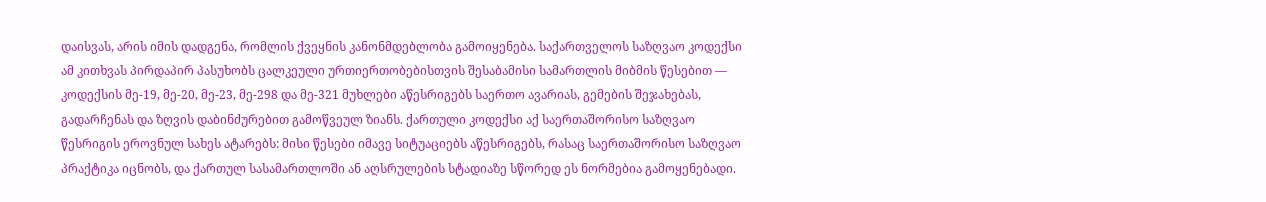დაისვას, არის იმის დადგენა, რომლის ქვეყნის კანონმდებლობა გამოიყენება. საქართველოს საზღვაო კოდექსი ამ კითხვას პირდაპირ პასუხობს ცალკეული ურთიერთობებისთვის შესაბამისი სამართლის მიბმის წესებით — კოდექსის მე-19, მე-20, მე-23, მე-298 და მე-321 მუხლები აწესრიგებს საერთო ავარიას, გემების შეჯახებას, გადარჩენას და ზღვის დაბინძურებით გამოწვეულ ზიანს. ქართული კოდექსი აქ საერთაშორისო საზღვაო წესრიგის ეროვნულ სახეს ატარებს: მისი წესები იმავე სიტუაციებს აწესრიგებს, რასაც საერთაშორისო საზღვაო პრაქტიკა იცნობს, და ქართულ სასამართლოში ან აღსრულების სტადიაზე სწორედ ეს ნორმებია გამოყენებადი.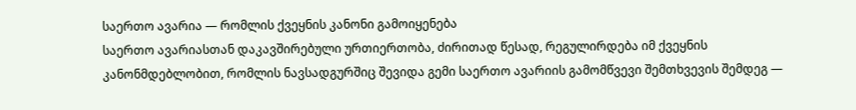საერთო ავარია — რომლის ქვეყნის კანონი გამოიყენება
საერთო ავარიასთან დაკავშირებული ურთიერთობა, ძირითად წესად, რეგულირდება იმ ქვეყნის კანონმდებლობით, რომლის ნავსადგურშიც შევიდა გემი საერთო ავარიის გამომწვევი შემთხვევის შემდეგ —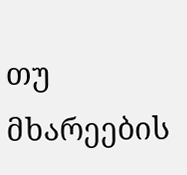თუ მხარეების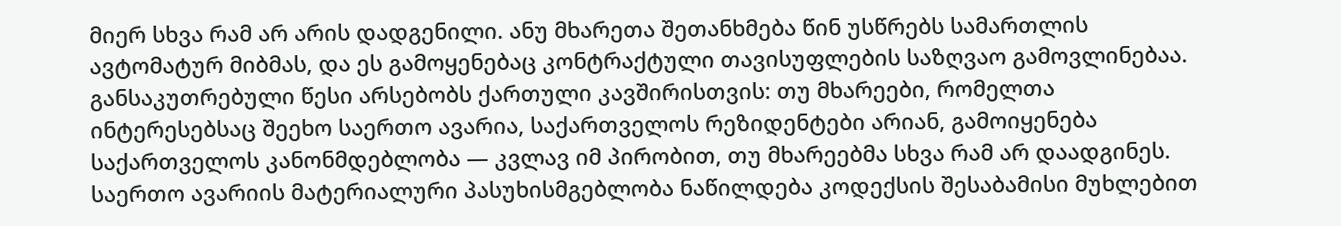მიერ სხვა რამ არ არის დადგენილი. ანუ მხარეთა შეთანხმება წინ უსწრებს სამართლის ავტომატურ მიბმას, და ეს გამოყენებაც კონტრაქტული თავისუფლების საზღვაო გამოვლინებაა. განსაკუთრებული წესი არსებობს ქართული კავშირისთვის: თუ მხარეები, რომელთა ინტერესებსაც შეეხო საერთო ავარია, საქართველოს რეზიდენტები არიან, გამოიყენება საქართველოს კანონმდებლობა — კვლავ იმ პირობით, თუ მხარეებმა სხვა რამ არ დაადგინეს. საერთო ავარიის მატერიალური პასუხისმგებლობა ნაწილდება კოდექსის შესაბამისი მუხლებით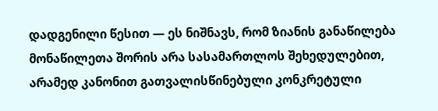დადგენილი წესით — ეს ნიშნავს, რომ ზიანის განაწილება მონაწილეთა შორის არა სასამართლოს შეხედულებით, არამედ კანონით გათვალისწინებული კონკრეტული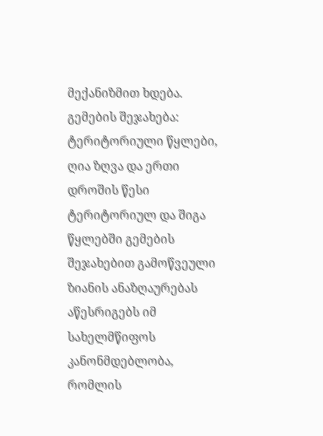მექანიზმით ხდება.
გემების შეჯახება: ტერიტორიული წყლები, ღია ზღვა და ერთი დროშის წესი
ტერიტორიულ და შიგა წყლებში გემების შეჯახებით გამოწვეული ზიანის ანაზღაურებას აწესრიგებს იმ სახელმწიფოს კანონმდებლობა, რომლის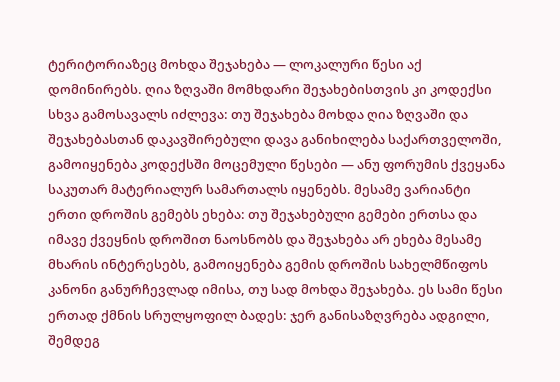ტერიტორიაზეც მოხდა შეჯახება — ლოკალური წესი აქ დომინირებს. ღია ზღვაში მომხდარი შეჯახებისთვის კი კოდექსი სხვა გამოსავალს იძლევა: თუ შეჯახება მოხდა ღია ზღვაში და შეჯახებასთან დაკავშირებული დავა განიხილება საქართველოში, გამოიყენება კოდექსში მოცემული წესები — ანუ ფორუმის ქვეყანა საკუთარ მატერიალურ სამართალს იყენებს. მესამე ვარიანტი ერთი დროშის გემებს ეხება: თუ შეჯახებული გემები ერთსა და იმავე ქვეყნის დროშით ნაოსნობს და შეჯახება არ ეხება მესამე მხარის ინტერესებს, გამოიყენება გემის დროშის სახელმწიფოს კანონი განურჩევლად იმისა, თუ სად მოხდა შეჯახება. ეს სამი წესი ერთად ქმნის სრულყოფილ ბადეს: ჯერ განისაზღვრება ადგილი, შემდეგ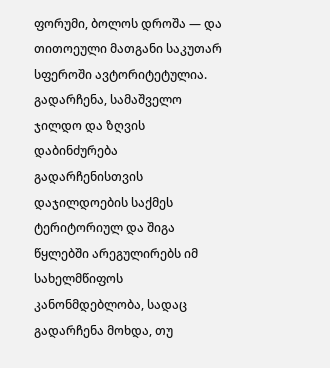ფორუმი, ბოლოს დროშა — და თითოეული მათგანი საკუთარ სფეროში ავტორიტეტულია.
გადარჩენა, სამაშველო ჯილდო და ზღვის დაბინძურება
გადარჩენისთვის დაჯილდოების საქმეს ტერიტორიულ და შიგა წყლებში არეგულირებს იმ სახელმწიფოს კანონმდებლობა, სადაც გადარჩენა მოხდა, თუ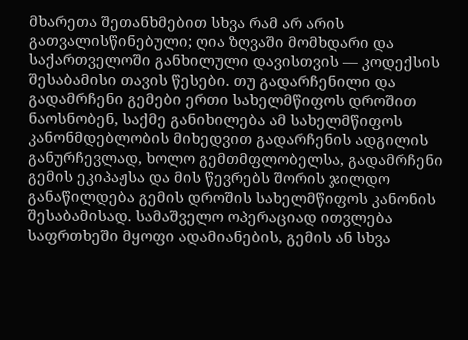მხარეთა შეთანხმებით სხვა რამ არ არის გათვალისწინებული; ღია ზღვაში მომხდარი და საქართველოში განხილული დავისთვის — კოდექსის შესაბამისი თავის წესები. თუ გადარჩენილი და გადამრჩენი გემები ერთი სახელმწიფოს დროშით ნაოსნობენ, საქმე განიხილება ამ სახელმწიფოს კანონმდებლობის მიხედვით გადარჩენის ადგილის განურჩევლად, ხოლო გემთმფლობელსა, გადამრჩენი გემის ეკიპაჟსა და მის წევრებს შორის ჯილდო განაწილდება გემის დროშის სახელმწიფოს კანონის შესაბამისად. სამაშველო ოპერაციად ითვლება საფრთხეში მყოფი ადამიანების, გემის ან სხვა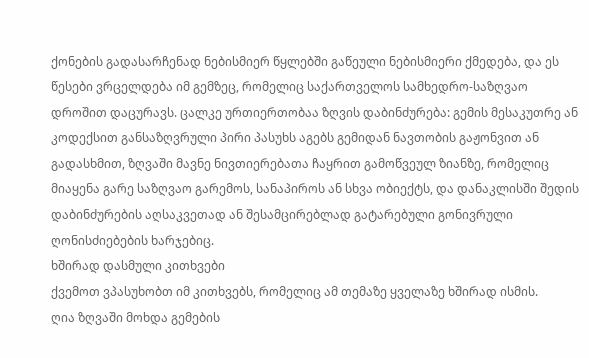ქონების გადასარჩენად ნებისმიერ წყლებში გაწეული ნებისმიერი ქმედება, და ეს წესები ვრცელდება იმ გემზეც, რომელიც საქართველოს სამხედრო-საზღვაო დროშით დაცურავს. ცალკე ურთიერთობაა ზღვის დაბინძურება: გემის მესაკუთრე ან კოდექსით განსაზღვრული პირი პასუხს აგებს გემიდან ნავთობის გაჟონვით ან გადასხმით, ზღვაში მავნე ნივთიერებათა ჩაყრით გამოწვეულ ზიანზე, რომელიც მიაყენა გარე საზღვაო გარემოს, სანაპიროს ან სხვა ობიექტს, და დანაკლისში შედის დაბინძურების აღსაკვეთად ან შესამცირებლად გატარებული გონივრული ღონისძიებების ხარჯებიც.
ხშირად დასმული კითხვები
ქვემოთ ვპასუხობთ იმ კითხვებს, რომელიც ამ თემაზე ყველაზე ხშირად ისმის.
ღია ზღვაში მოხდა გემების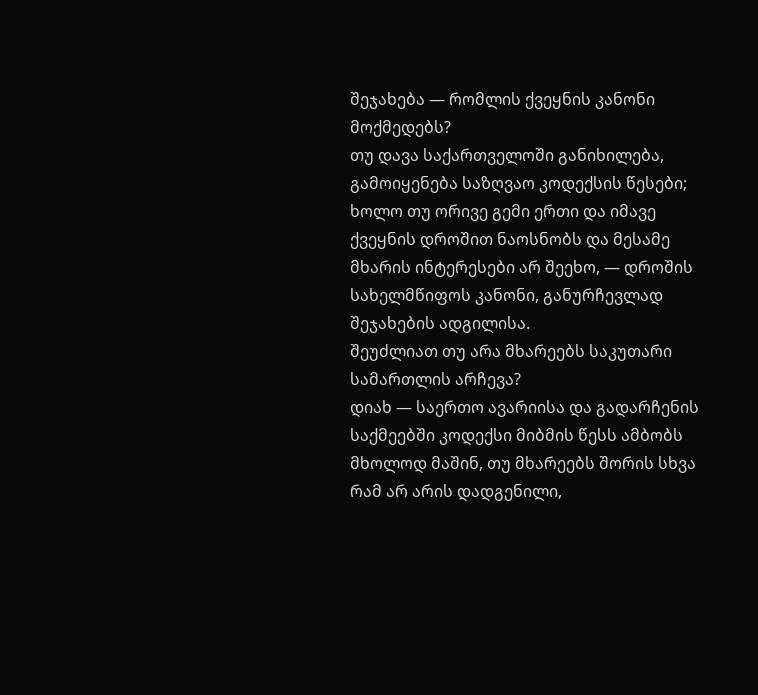შეჯახება — რომლის ქვეყნის კანონი მოქმედებს?
თუ დავა საქართველოში განიხილება, გამოიყენება საზღვაო კოდექსის წესები; ხოლო თუ ორივე გემი ერთი და იმავე ქვეყნის დროშით ნაოსნობს და მესამე მხარის ინტერესები არ შეეხო, — დროშის სახელმწიფოს კანონი, განურჩევლად შეჯახების ადგილისა.
შეუძლიათ თუ არა მხარეებს საკუთარი სამართლის არჩევა?
დიახ — საერთო ავარიისა და გადარჩენის საქმეებში კოდექსი მიბმის წესს ამბობს მხოლოდ მაშინ, თუ მხარეებს შორის სხვა რამ არ არის დადგენილი,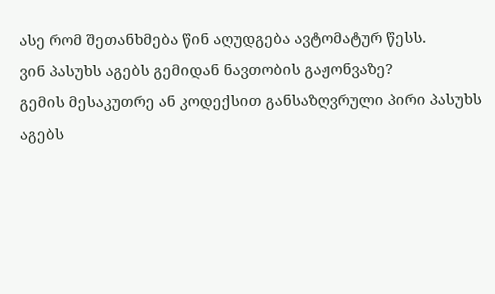ასე რომ შეთანხმება წინ აღუდგება ავტომატურ წესს.
ვინ პასუხს აგებს გემიდან ნავთობის გაჟონვაზე?
გემის მესაკუთრე ან კოდექსით განსაზღვრული პირი პასუხს აგებს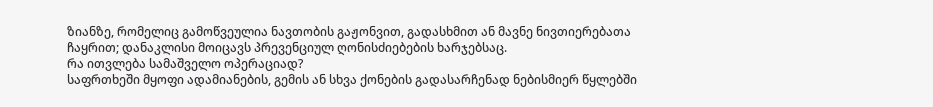ზიანზე, რომელიც გამოწვეულია ნავთობის გაჟონვით, გადასხმით ან მავნე ნივთიერებათა ჩაყრით; დანაკლისი მოიცავს პრევენციულ ღონისძიებების ხარჯებსაც.
რა ითვლება სამაშველო ოპერაციად?
საფრთხეში მყოფი ადამიანების, გემის ან სხვა ქონების გადასარჩენად ნებისმიერ წყლებში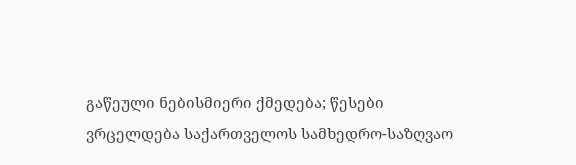გაწეული ნებისმიერი ქმედება; წესები ვრცელდება საქართველოს სამხედრო-საზღვაო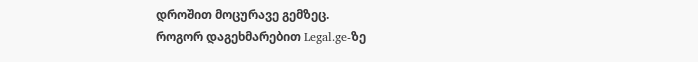დროშით მოცურავე გემზეც.
როგორ დაგეხმარებით Legal.ge-ზე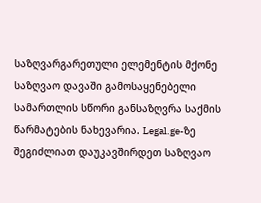საზღვარგარეთული ელემენტის მქონე საზღვაო დავაში გამოსაყენებელი სამართლის სწორი განსაზღვრა საქმის წარმატების ნახევარია. Legal.ge-ზე შეგიძლიათ დაუკავშირდეთ საზღვაო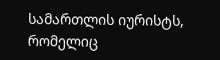სამართლის იურისტს, რომელიც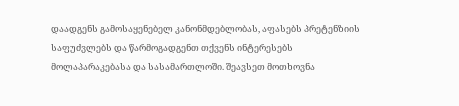დაადგენს გამოსაყენებელ კანონმდებლობას, აფასებს პრეტენზიის საფუძვლებს და წარმოგადგენთ თქვენს ინტერესებს მოლაპარაკებასა და სასამართლოში. შეავსეთ მოთხოვნა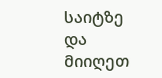საიტზე და მიიღეთ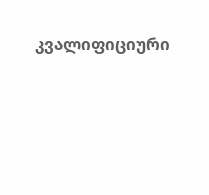კვალიფიციური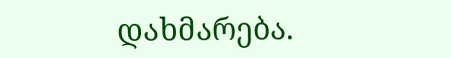დახმარება.